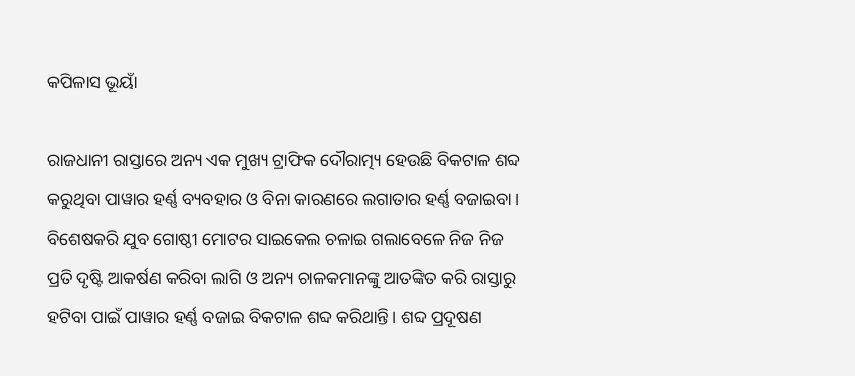କପିଳାସ ଭୂୟାଁ

ରାଜଧାନୀ ରାସ୍ତାରେ ଅନ୍ୟ ଏକ ମୁଖ୍ୟ ଟ୍ରାଫିକ ଦୌରାତ୍ମ୍ୟ ହେଉଛି ବିକଟାଳ ଶବ୍ଦ କରୁଥିବା ପାୱାର ହର୍ଣ୍ଣ ବ୍ୟବହାର ଓ ବିନା କାରଣରେ ଲଗାତାର ହର୍ଣ୍ଣ ବଜାଇବା। ବିଶେଷକରି ଯୁବ ଗୋଷ୍ଠୀ ମୋଟର ସାଇକେଲ ଚଳାଇ ଗଲାବେଳେ ନିଜ ନିଜ ପ୍ରତି ଦୃଷ୍ଟି ଆକର୍ଷଣ କରିବା ଲାଗି ଓ ଅନ୍ୟ ଚାଳକମାନଙ୍କୁ ଆତଙ୍କିତ କରି ରାସ୍ତାରୁ ହଟିବା ପାଇଁ ପାୱାର ହର୍ଣ୍ଣ ବଜାଇ ବିକଟାଳ ଶବ୍ଦ କରିଥାନ୍ତି। ଶବ୍ଦ ପ୍ରଦୂଷଣ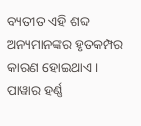ବ୍ୟତୀତ ଏହି ଶବ୍ଦ ଅନ୍ୟମାନଙ୍କର ହୃତକମ୍ପର କାରଣ ହୋଇଥାଏ। ପାୱାର ହର୍ଣ୍ଣ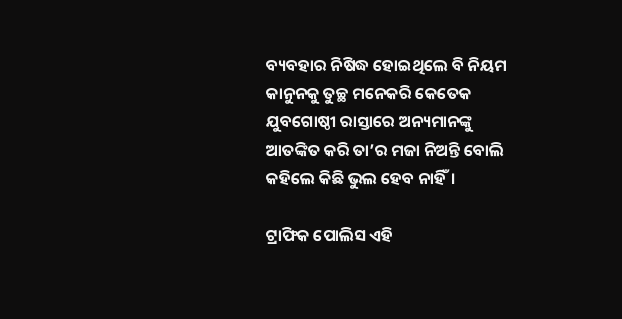ବ୍ୟବହାର ନିଷିଦ୍ଧ ହୋଇଥିଲେ ବି ନିୟମ କାନୁନକୁ ତୁଚ୍ଛ ମନେକରି କେତେକ ଯୁବଗୋଷ୍ଠୀ ରାସ୍ତାରେ ଅନ୍ୟମାନଙ୍କୁ ଆତଙ୍କିତ କରି ତା’ର ମଜା ନିଅନ୍ତି ବୋଲି କହିଲେ କିଛି ଭୁଲ ହେବ ନାହିଁ।

ଟ୍ରାଫିକ ପୋଲିସ ଏହି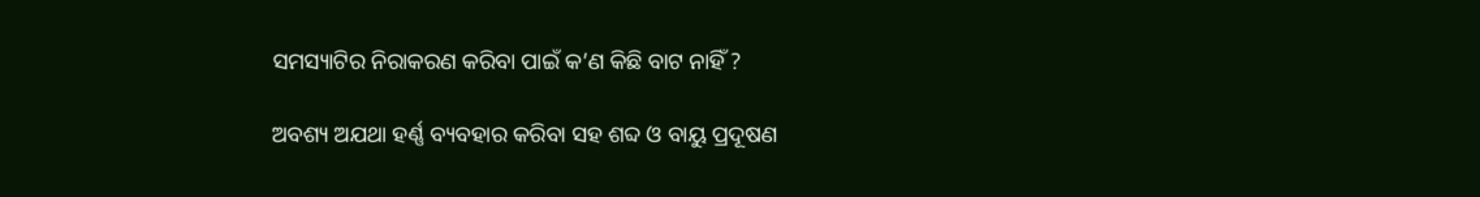ସମସ୍ୟାଟିର ନିରାକରଣ କରିବା ପାଇଁ କ’ଣ କିଛି ବାଟ ନାହିଁ ?

ଅବଶ୍ୟ ଅଯଥା ହର୍ଣ୍ଣ ବ୍ୟବହାର କରିବା ସହ ଶବ୍ଦ ଓ ବାୟୁ ପ୍ରଦୂଷଣ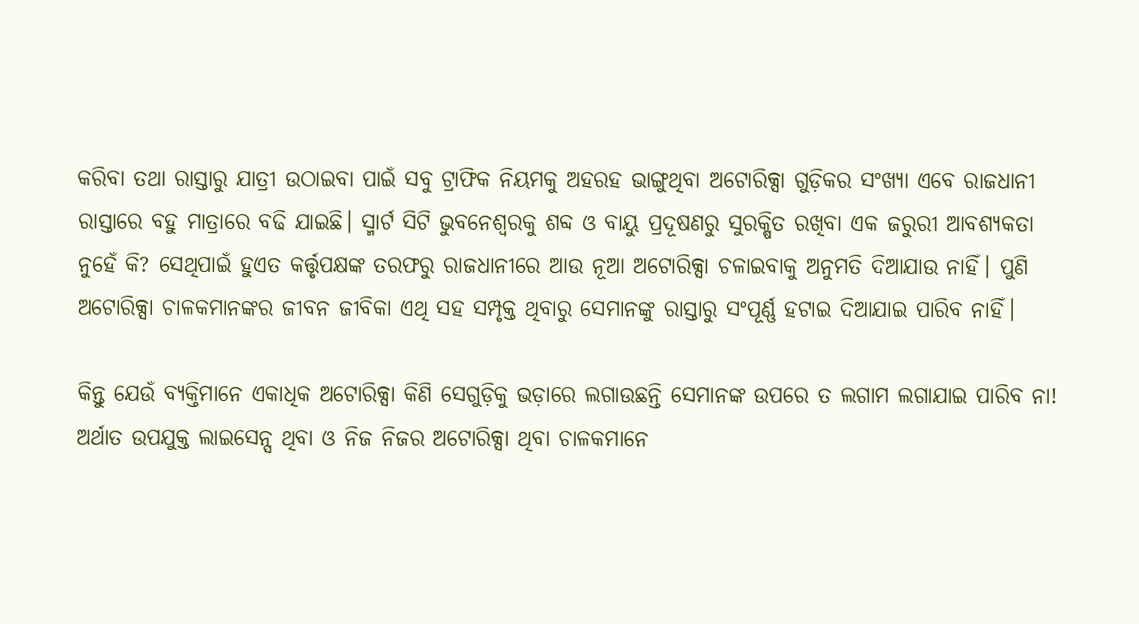କରିବା ତଥା ରାସ୍ତାରୁ ଯାତ୍ରୀ ଉଠାଇବା ପାଇଁ ସବୁ ଟ୍ରାଫିକ ନିୟମକୁ ଅହରହ ଭାଙ୍ଗୁଥିବା ଅଟୋରିକ୍ସା ଗୁଡ଼ିକର ସଂଖ୍ୟା ଏବେ ରାଜଧାନୀ ରାସ୍ତାରେ ବହୁ ମାତ୍ରାରେ ବଢି ଯାଇଛି। ସ୍ମାର୍ଟ ସିଟି ଭୁବନେଶ୍ଵରକୁ ଶବ୍ଦ ଓ ବାୟୁ ପ୍ରଦୂଷଣରୁ ସୁରକ୍ଷିତ ରଖିବା ଏକ ଜରୁରୀ ଆବଶ୍ୟକତା ନୁହେଁ କି? ସେଥିପାଇଁ ହୁଏତ କର୍ତ୍ତୃପକ୍ଷଙ୍କ ତରଫରୁ ରାଜଧାନୀରେ ଆଉ ନୂଆ ଅଟୋରିକ୍ସା ଚଳାଇବାକୁ ଅନୁମତି ଦିଆଯାଉ ନାହିଁ। ପୁଣି ଅଟୋରିକ୍ସା ଚାଳକମାନଙ୍କର ଜୀବନ ଜୀବିକା ଏଥି ସହ ସମ୍ପୃକ୍ତ ଥିବାରୁ ସେମାନଙ୍କୁ ରାସ୍ତାରୁ ସଂପୂର୍ଣ୍ଣ ହଟାଇ ଦିଆଯାଇ ପାରିବ ନାହିଁ।

କିନ୍ତୁ ଯେଉଁ ବ୍ୟକ୍ତିମାନେ ଏକାଧିକ ଅଟୋରିକ୍ସା କିଣି ସେଗୁଡ଼ିକୁ ଭଡ଼ାରେ ଲଗାଉଛନ୍ତି ସେମାନଙ୍କ ଉପରେ ତ ଲଗାମ ଲଗାଯାଇ ପାରିବ ନା! ଅର୍ଥାତ ଉପଯୁକ୍ତ ଲାଇସେନ୍ସ ଥିବା ଓ ନିଜ ନିଜର ଅଟୋରିକ୍ସା ଥିବା ଚାଳକମାନେ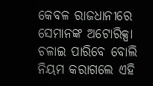କେବଳ ରାଜଧାନୀରେ ସେମାନଙ୍କ ଅଟୋରିକ୍ସା ଚଳାଇ ପାରିବେ ବୋଲି ନିୟମ କରାଗଲେ ଏହି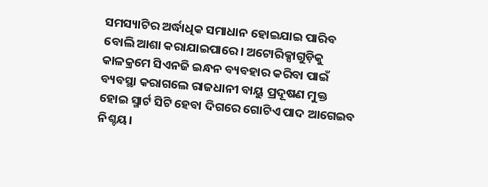ସମସ୍ୟାଟିର ଅର୍ଦ୍ଧାଧିକ ସମାଧାନ ହୋଇଯାଇ ପାରିବ ବୋଲି ଆଶା କରାଯାଇପାରେ। ଅଟୋରିକ୍ସାଗୁଡ଼ିକୁ କାଳକ୍ରମେ ସିଏନଜି ଇନ୍ଧନ ବ୍ୟବହାର କରିବା ପାଇଁ ବ୍ୟବସ୍ଥା କରାଗଲେ ରାଜଧାନୀ ବାୟୁ ପ୍ରଦୂଷଣ ମୁକ୍ତ ହୋଇ ସ୍ମାର୍ଟ ସିଟି ହେବା ଦିଗରେ ଗୋଟିଏ ପାଦ ଆଗେଇବ ନିଶ୍ଚୟ।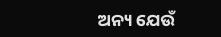ଅନ୍ୟ ଯେଉଁ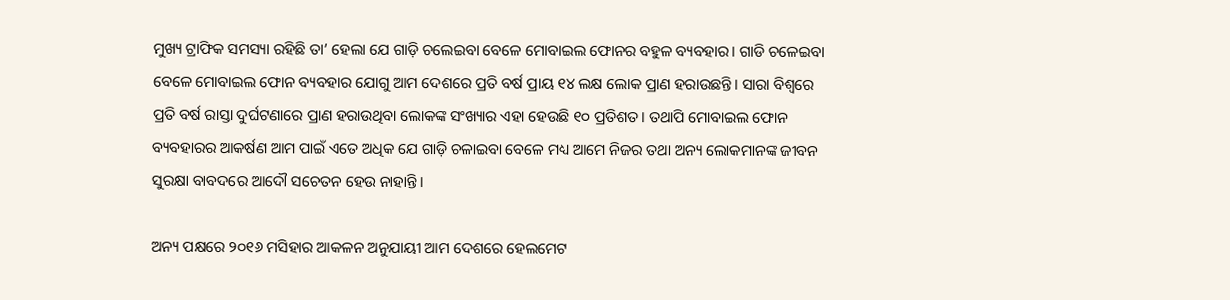ମୁଖ୍ୟ ଟ୍ରାଫିକ ସମସ୍ୟା ରହିଛି ତା’ ହେଲା ଯେ ଗାଡ଼ି ଚଲେଇବା ବେଳେ ମୋବାଇଲ ଫୋନର ବହୁଳ ବ୍ୟବହାର। ଗାଡି ଚଳେଇବା ବେଳେ ମୋବାଇଲ ଫୋନ ବ୍ୟବହାର ଯୋଗୁ ଆମ ଦେଶରେ ପ୍ରତି ବର୍ଷ ପ୍ରାୟ ୧୪ ଲକ୍ଷ ଲୋକ ପ୍ରାଣ ହରାଉଛନ୍ତି। ସାରା ବିଶ୍ଵରେ ପ୍ରତି ବର୍ଷ ରାସ୍ତା ଦୁର୍ଘଟଣାରେ ପ୍ରାଣ ହରାଉଥିବା ଲୋକଙ୍କ ସଂଖ୍ୟାର ଏହା ହେଉଛି ୧୦ ପ୍ରତିଶତ। ତଥାପି ମୋବାଇଲ ଫୋନ ବ୍ୟବହାରର ଆକର୍ଷଣ ଆମ ପାଇଁ ଏତେ ଅଧିକ ଯେ ଗାଡ଼ି ଚଳାଇବା ବେଳେ ମଧ୍ୟ ଆମେ ନିଜର ତଥା ଅନ୍ୟ ଲୋକମାନଙ୍କ ଜୀବନ ସୁରକ୍ଷା ବାବଦରେ ଆଦୌ ସଚେତନ ହେଉ ନାହାନ୍ତି।

ଅନ୍ୟ ପକ୍ଷରେ ୨୦୧୬ ମସିହାର ଆକଳନ ଅନୁଯାୟୀ ଆମ ଦେଶରେ ହେଲମେଟ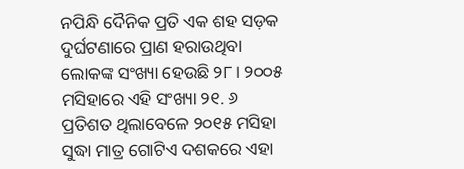ନପିନ୍ଧି ଦୈନିକ ପ୍ରତି ଏକ ଶହ ସଡ଼କ ଦୁର୍ଘଟଣାରେ ପ୍ରାଣ ହରାଉଥିବା ଲୋକଙ୍କ ସଂଖ୍ୟା ହେଉଛି ୨୮। ୨୦୦୫ ମସିହାରେ ଏହି ସଂଖ୍ୟା ୨୧. ୬ ପ୍ରତିଶତ ଥିଲାବେଳେ ୨୦୧୫ ମସିହା ସୁଦ୍ଧା ମାତ୍ର ଗୋଟିଏ ଦଶକରେ ଏହା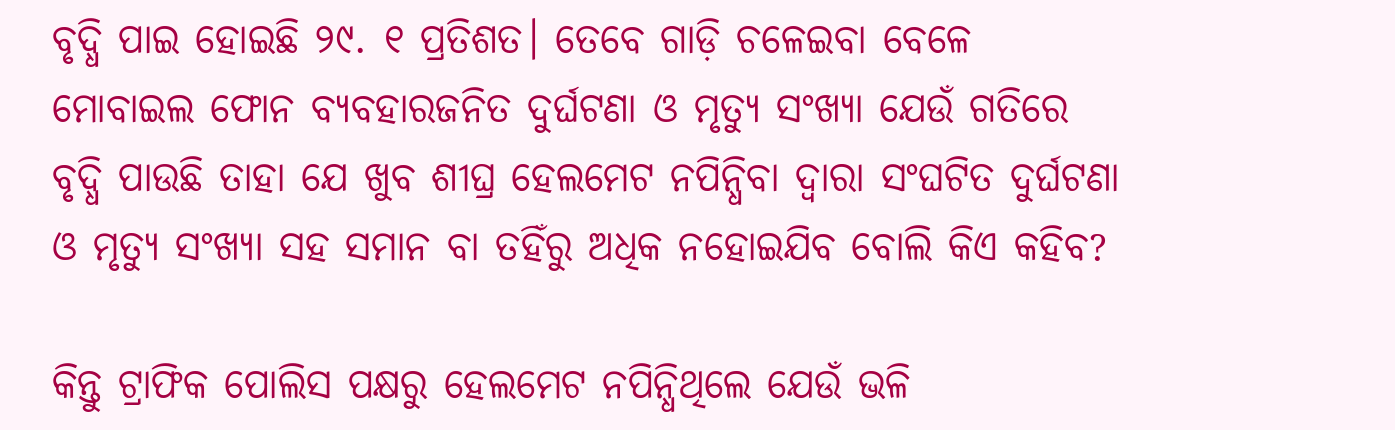ବୃଦ୍ଧି ପାଇ ହୋଇଛି ୨୯. ୧ ପ୍ରତିଶତ। ତେବେ ଗାଡ଼ି ଚଳେଇବା ବେଳେ ମୋବାଇଲ ଫୋନ ବ୍ୟବହାରଜନିତ ଦୁର୍ଘଟଣା ଓ ମୃତ୍ୟୁ ସଂଖ୍ୟା ଯେଉଁ ଗତିରେ ବୃଦ୍ଧି ପାଉଛି ତାହା ଯେ ଖୁବ ଶୀଘ୍ର ହେଲମେଟ ନପିନ୍ଧିବା ଦ୍ଵାରା ସଂଘଟିତ ଦୁର୍ଘଟଣା ଓ ମୃତ୍ୟୁ ସଂଖ୍ୟା ସହ ସମାନ ବା ତହିଁରୁ ଅଧିକ ନହୋଇଯିବ ବୋଲି କିଏ କହିବ?

କିନ୍ତୁ ଟ୍ରାଫିକ ପୋଲିସ ପକ୍ଷରୁ ହେଲମେଟ ନପିନ୍ଧିଥିଲେ ଯେଉଁ ଭଳି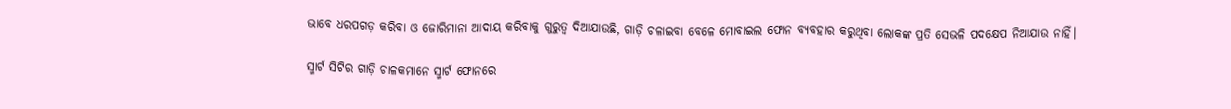ଭାବେ ଧରପଗଡ଼ କରିବା ଓ ଜୋରିମାନା ଆଦାୟ କରିବାକୁ ଗୁରୁତ୍ଵ ଦିଆଯାଉଛି, ଗାଡ଼ି ଚଳାଇବା ବେଳେ ମୋବାଇଲ ଫୋନ ବ୍ୟବହାର କରୁଥିବା ଲୋକଙ୍କ ପ୍ରତି ସେଭଳି ପଦକ୍ଷେପ ନିଆଯାଉ ନାହିଁ।

ସ୍ମାର୍ଟ ସିଟିର ଗାଡ଼ି ଚାଳକମାନେ ସ୍ମାର୍ଟ ଫୋନରେ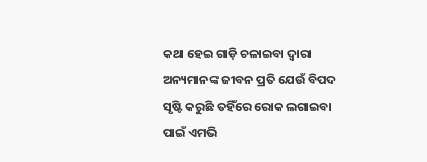କଥା ହେଇ ଗାଡ଼ି ଚଳାଇବା ଦ୍ଵାରା ଅନ୍ୟମାନଙ୍କ ଜୀବନ ପ୍ରତି ଯେଉଁ ବିପଦ ସୃଷ୍ଟି କରୁଛି ତହିଁରେ ରୋକ ଲଗାଇବା ପାଇଁ ଏମଭି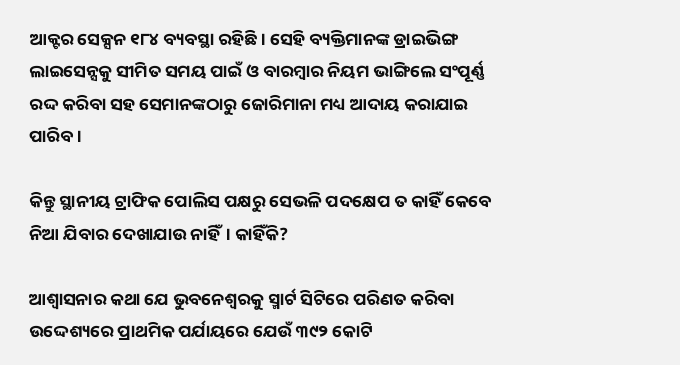ଆକ୍ଟର ସେକ୍ସନ ୧୮୪ ବ୍ୟବସ୍ଥା ରହିଛି। ସେହି ବ୍ୟକ୍ତିମାନଙ୍କ ଡ୍ରାଇଭିଙ୍ଗ ଲାଇସେନ୍ସକୁ ସୀମିତ ସମୟ ପାଇଁ ଓ ବାରମ୍ବାର ନିୟମ ଭାଙ୍ଗିଲେ ସଂପୂର୍ଣ୍ଣ ରଦ୍ଦ କରିବା ସହ ସେମାନଙ୍କଠାରୁ ଜୋରିମାନା ମଧ୍ୟ ଆଦାୟ କରାଯାଇ ପାରିବ।

କିନ୍ତୁ ସ୍ଥାନୀୟ ଟ୍ରାଫିକ ପୋଲିସ ପକ୍ଷରୁ ସେଭଳି ପଦକ୍ଷେପ ତ କାହିଁ କେବେ ନିଆ ଯିବାର ଦେଖାଯାଉ ନାହିଁ। କାହିଁକି?

ଆଶ୍ଵାସନାର କଥା ଯେ ଭୁବନେଶ୍ଵରକୁ ସ୍ମାର୍ଟ ସିଟିରେ ପରିଣତ କରିବା ଉଦ୍ଦେଶ୍ୟରେ ପ୍ରାଥମିକ ପର୍ଯାୟରେ ଯେଉଁ ୩୯୨ କୋଟି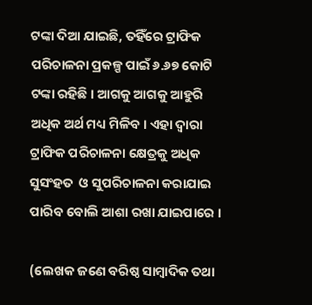ଟଙ୍କା ଦିଆ ଯାଇଛି, ତହିଁରେ ଟ୍ରାଫିକ ପରିଚାଳନା ପ୍ରକଳ୍ପ ପାଇଁ ୬.୬୭ କୋଟି ଟଙ୍କା ରହିଛି। ଆଗକୁ ଆଗକୁ ଆହୁରି ଅଧିକ ଅର୍ଥ ମଧ୍ୟ ମିଳିବ। ଏହା ଦ୍ଵାରା ଟ୍ରାଫିକ ପରିଚାଳନା କ୍ଷେତ୍ରକୁ ଅଧିକ ସୁସଂହତ  ଓ ସୁପରିଚାଳନା କରାଯାଇ ପାରିବ ବୋଲି ଆଶା ରଖା ଯାଇପାରେ ।

(ଲେଖକ ଜଣେ ବରିଷ୍ଠ ସାମ୍ବାଦିକ ତଥା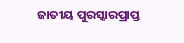ଜାତୀୟ ପୁରସ୍କାରପ୍ରାପ୍ତ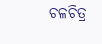ଚଳଚିତ୍ର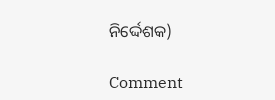ନିର୍ଦ୍ଦେଶକ)

Comment